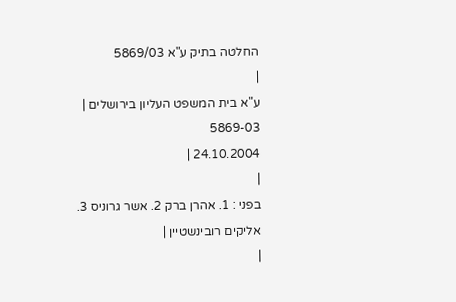החלטה בתיק ע"א 5869/03
|
ע"א בית המשפט העליון בירושלים |
5869-03
24.10.2004 |
|
בפני : 1. אהרן ברק 2. אשר גרוניס 3. אליקים רובינשטיין |
|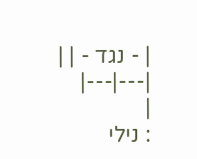| - נגד - | |
|---|---|
|
: נילי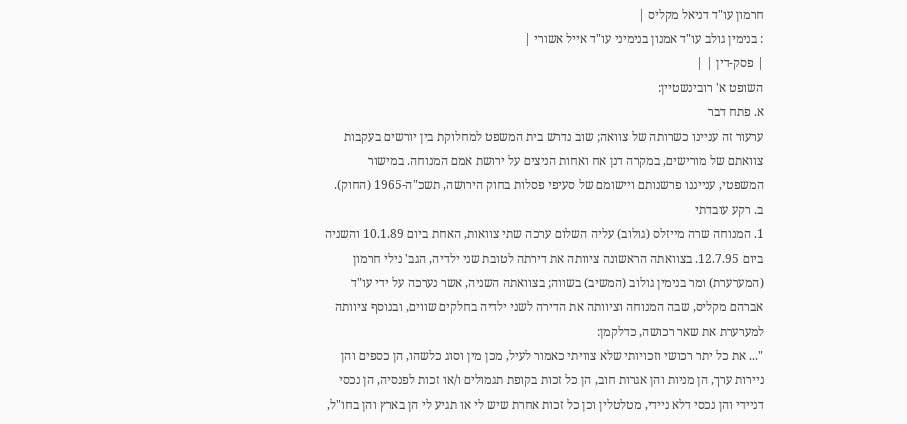חרמון עו"ד דניאל מקליס |
: בנימין גולב עו"ד אמנון בנימיני עו"ד אייל אשורי |
| פסק-דין | |
השופט א' רובינשטיין:
א. פתח דבר
ערעור זה עניינו כשרותה של צוואה; שוב נדרש בית המשפט למחלוקת בין יורשים בעקבות צוואתם של מורישים, במקרה דנן אח ואחות הניצים על ירושת אמם המנוחה. במישור המשפטי, ענייננו פרשנותם ויישומם של סעיפי פסלות בחוק הירושה, תשכ"ה-1965 (החוק).
ב. רקע עובדתי
1. המנוחה שרה מייזלס (גולוב) עליה השלום ערכה שתי צוואות, האחת ביום 10.1.89 והשניה ביום 12.7.95. בצוואתה הראשונה ציוותה את דירתה לטובת שני ילדיה, הגב' נילי חרמון (המערערת) ומר בנימין גולוב (המשיב) בשווה; בצוואתה השניה, אשר נערכה על ידי עו"ד אברהם מקליס, שבה המנוחה וציוותה את הדירה לשני ילדיה בחלקים שווים, ובנוסף ציוותה למערערת את שאר רכושה, כדלקמן:
"... את כל יתר רכושי וזכויותי שלא צוויתי כאמור לעיל, מכן מין וסוג כלשהו, הן כספים והן ניירות ערך, הן מניות והן אגרות חוב, הן כל זכות בקופת תגמולים ו/או זכות לפנסיה, הן נכסי דניידי והן נכסי דלא ניידי, מטלטלין וכן כל זכות אחרת שיש לי או תגיע לי הן בארץ והן בחו"ל,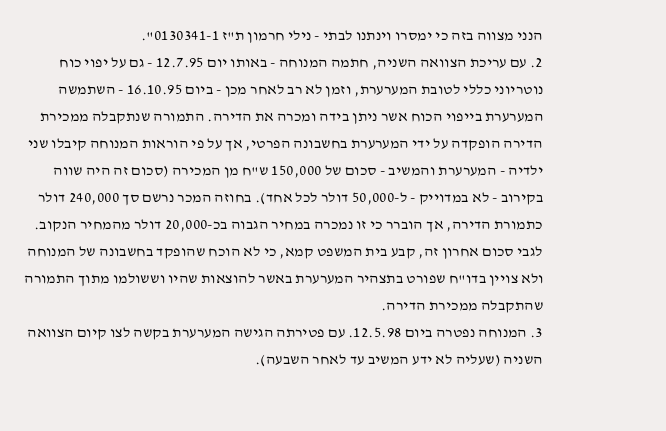הנני מצווה בזה כי ימסרו וינתנו לבתי - נילי חרמון ת"ז 0130341-1".
2. עם עריכת הצוואה השניה, חתמה המנוחה - באותו יום 12.7.95 - גם על יפוי כוח נוטריוני כללי לטובת המערערת, וזמן לא רב לאחר מכן - ביום 16.10.95 - השתמשה המערערת בייפוי הכוח אשר ניתן בידה ומכרה את הדירה. התמורה שנתקבלה ממכירת הדירה הופקדה על ידי המערערת בחשבונה הפרטי, אך על פי הוראות המנוחה קיבלו שני ילדיה - המערערת והמשיב - סכום של 150,000 ש"ח מן המכירה (סכום זה היה שווה בקירוב - לא במדוייק - ל-50,000 דולר לכל אחד). בחוזה המכר נרשם סך 240,000 דולר כתמורת הדירה, אך הוברר כי זו נמכרה במחיר הגבוה בכ-20,000 דולר מהמחיר הנקוב. לגבי סכום אחרון זה, קבע בית המשפט קמא, כי לא הוכח שהופקד בחשבונה של המנוחה ולא צויין בדו"ח שפורט בתצהיר המערערת באשר להוצאות שהיו וששולמו מתוך התמורה שהתקבלה ממכירת הדירה.
3. המנוחה נפטרה ביום 12.5.98. עם פטירתה הגישה המערערת בקשה לצו קיום הצוואה השניה (שעליה לא ידע המשיב עד לאחר השבעה).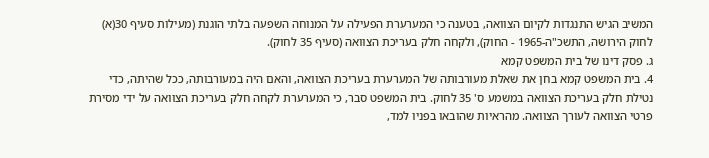המשיב הגיש התנגדות לקיום הצוואה, בטענה כי המערערת הפעילה על המנוחה השפעה בלתי הוגנת (מעילות סעיף 30(א) לחוק הירושה, התשכ"ה-1965 - החוק), ולקחה חלק בעריכת הצוואה (סעיף 35 לחוק).
ג. פסק דינו של בית המשפט קמא
4. בית המשפט קמא בחן את שאלת מעורבותה של המערערת בעריכת הצוואה, והאם היה במעורבותה, ככל שהיתה, כדי נטילת חלק בעריכת הצוואה במשמע ס' 35 לחוק. בית המשפט סבר, כי המערערת לקחה חלק בעריכת הצוואה על ידי מסירת פרטי הצוואה לעורך הצוואה. מהראיות שהובאו בפניו למד,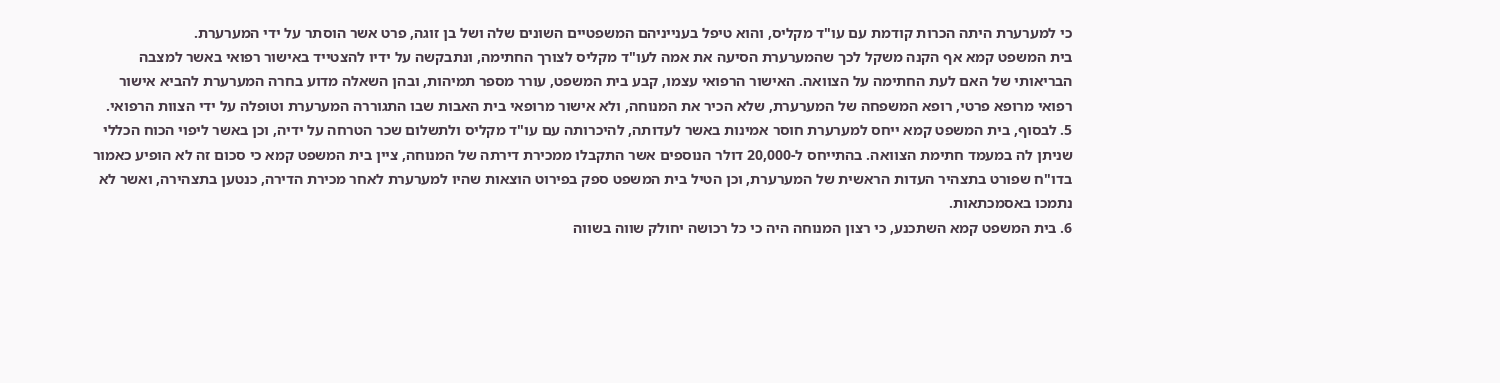כי למערערת היתה הכרות קודמת עם עו"ד מקליס, והוא טיפל בענייניהם המשפטיים השונים שלה ושל בן זוגה, פרט אשר הוסתר על ידי המערערת.
בית המשפט קמא אף הקנה משקל לכך שהמערערת הסיעה את אמה לעו"ד מקליס לצורך החתימה, ונתבקשה על ידיו להצטייד באישור רפואי באשר למצבה הבריאותי של האם לעת החתימה על הצוואה. האישור הרפואי עצמו, קבע בית המשפט, עורר מספר תמיהות, ובהן השאלה מדוע בחרה המערערת להביא אישור רפואי מרופא פרטי, רופא המשפחה של המערערת, שלא הכיר את המנוחה, ולא אישור מרופאי בית האבות שבו התגוררה המערערת וטופלה על ידי הצוות הרפואי.
5. לבסוף, בית המשפט קמא ייחס למערערת חוסר אמינות באשר לעדותה, להיכרותה עם עו"ד מקליס ולתשלום שכר הטרחה על ידיה, וכן באשר ליפוי הכוח הכללי שניתן לה במעמד חתימת הצוואה. בהתייחס ל-20,000 דולר הנוספים אשר התקבלו ממכירת דירתה של המנוחה, ציין בית המשפט קמא כי סכום זה לא הופיע כאמור בדו"ח שפורט בתצהיר העדות הראשית של המערערת, וכן הטיל בית המשפט ספק בפירוט הוצאות שהיו למערערת לאחר מכירת הדירה, כנטען בתצהירה, ואשר לא נתמכו באסמכתאות.
6. בית המשפט קמא השתכנע, כי רצון המנוחה היה כי כל רכושה יחולק שווה בשווה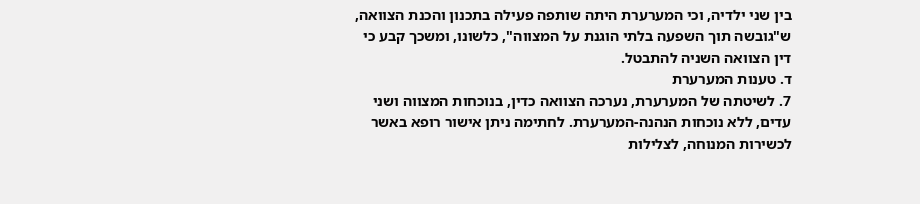בין שני ילדיה, וכי המערערת היתה שותפה פעילה בתכנון והכנת הצוואה, ש"גובשה תוך השפעה בלתי הוגנת על המצווה", כלשונו, ומשכך קבע כי דין הצוואה השניה להתבטל.
ד. טענות המערערת
7. לשיטתה של המערערת, נערכה הצוואה כדין, בנוכחות המצווה ושני עדים, ללא נוכחות הנהנה-המערערת. לחתימה ניתן אישור רופא באשר לכשירות המנוחה, לצלילות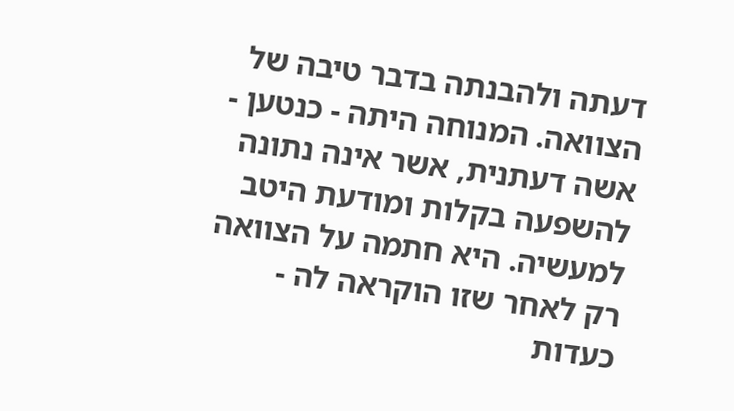דעתה ולהבנתה בדבר טיבה של הצוואה. המנוחה היתה - כנטען - אשה דעתנית, אשר אינה נתונה להשפעה בקלות ומודעת היטב למעשיה. היא חתמה על הצוואה רק לאחר שזו הוקראה לה - כעדות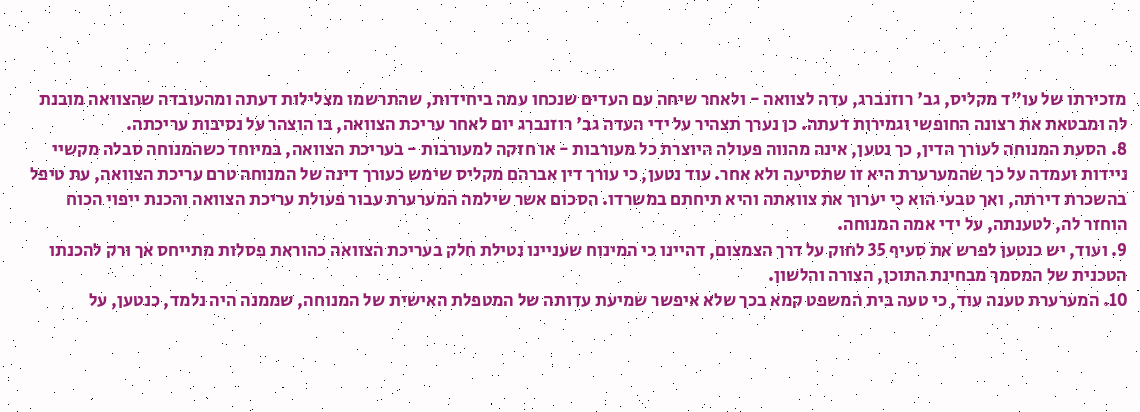מזכירתו של עו"ד מקליס, גב' רוזנברג, עדה לצוואה - ולאחר שיחה עם העדים שנכחו עמה ביחידות, שהתרשמו מצלילות דעתה ומהעובדה שהצוואה מובנת לה ומבטאת את רצונה החופשי וגמירות דעתה. כן נערך תצהיר על ידי העדה גב' רוזנברג יום לאחר עריכת הצוואה, בו הוצהר על נסיבות עריכתה.
8. הסעת המנוחה לעורך הדין, כך נטען, אינה מהווה פעולה היוצרת כל מעורבות - או חזקה למעורבות - בעריכת הצוואה, במיוחד כשהמנוחה סבלה מקשיי ניידות ועמדה על כך שהמערערת היא זו שתסיעה ולא אחר. עוד נטען, כי עורך דין אברהם מקליס שימש כעורך דינה של המנוחה טרם עריכת הצוואה, עת טיפל בהשכרת דירתה, ואך טבעי הוא כי יערוך את צוואתה והיא תיחתם במשרדו. הסכום אשר שילמה המערערת עבור פעולת עריכת הצוואה והכנת ייפוי הכוח הוחזר לה, לטענתה, על ידי אמה המנוחה.
9. ועוד, יש כנטען לפרש את סעיף 35 לחוק על דרך הצמצום, דהיינו כי המינוח שעניינו נטילת חלק בעריכת הצוואה כהוראת פסלות מתייחס אך ורק להכנתו הטכנית של המסמך מבחינת התוכן, הצורה והלשון.
10. המערערת טענה עוד, כי טעה בית המשפט קמא בכך שלא איפשר שמיעת עדותה של המטפלת האישית של המנוחה, שממנה היה נלמד, כנטען, על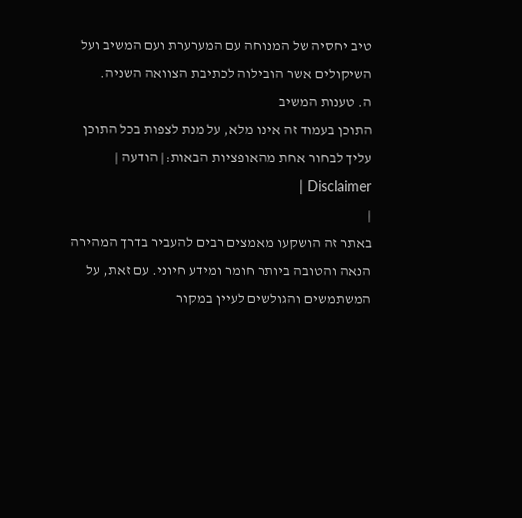טיב יחסיה של המנוחה עם המערערת ועם המשיב ועל השיקולים אשר הובילוה לכתיבת הצוואה השניה.
ה. טענות המשיב
התוכן בעמוד זה אינו מלא, על מנת לצפות בכל התוכן עליך לבחור אחת מהאופציות הבאות:| הודעה | Disclaimer |
|
באתר זה הושקעו מאמצים רבים להעביר בדרך המהירה הנאה והטובה ביותר חומר ומידע חיוני. עם זאת, על המשתמשים והגולשים לעיין במקור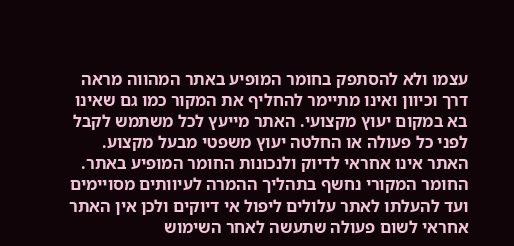עצמו ולא להסתפק בחומר המופיע באתר המהווה מראה דרך וכיוון ואינו מתיימר להחליף את המקור כמו גם שאינו בא במקום יעוץ מקצועי. האתר מייעץ לכל משתמש לקבל לפני כל פעולה או החלטה יעוץ משפטי מבעל מקצוע. האתר אינו אחראי לדיוק ולנכונות החומר המופיע באתר. החומר המקורי נחשף בתהליך ההמרה לעיוותים מסויימים ועד להעלתו לאתר עלולים ליפול אי דיוקים ולכן אין האתר אחראי לשום פעולה שתעשה לאחר השימוש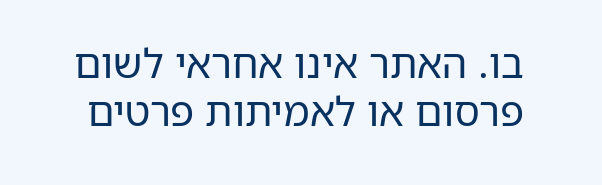בו. האתר אינו אחראי לשום פרסום או לאמיתות פרטים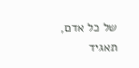של כל אדם, תאגיד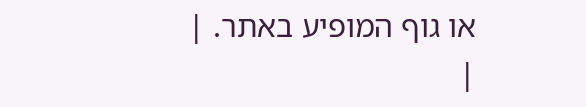או גוף המופיע באתר. |
|